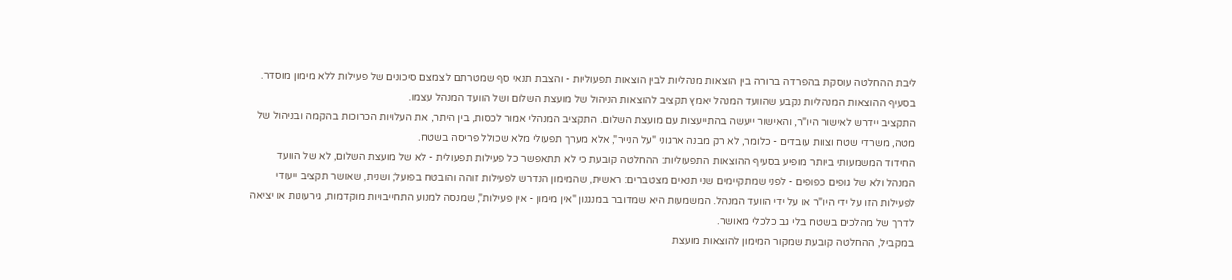ליבת ההחלטה עוסקת בהפרדה ברורה בין הוצאות מנהליות לבין הוצאות תפעוליות - והצבת תנאי סף שמטרתם לצמצם סיכונים של פעילות ללא מימון מוסדר. בסעיף ההוצאות המנהליות נקבע שהוועד המנהל יאמץ תקציב להוצאות הניהול של מועצת השלום ושל הוועד המנהל עצמו.
התקציב יידרש לאישור היו"ר, והאישור ייעשה בהתייעצות עם מועצת השלום. התקציב המנהלי אמור לכסות, בין היתר, את העלויות הכרוכות בהקמה ובניהול של מטה, משרדי שטח וצוות עובדים - כלומר, לא רק מבנה ארגוני "על הנייר", אלא מערך תפעולי מלא שכולל פריסה בשטח.
החידוד המשמעותי ביותר מופיע בסעיף ההוצאות התפעוליות: ההחלטה קובעת כי לא תתאפשר כל פעילות תפעולית - לא של מועצת השלום, לא של הוועד המנהל ולא של גופים כפופים - לפני שמתקיימים שני תנאים מצטברים: ראשית, שהמימון הנדרש לפעילות זוהה והובטח בפועל; ושנית, שאושר תקציב ייעודי לפעילות הזו על ידי היו"ר או על ידי הוועד המנהל. המשמעות היא שמדובר במנגנון "אין מימון - אין פעילות", שמנסה למנוע התחייבויות מוקדמות, גירעונות או יציאה לדרך של מהלכים בשטח בלי גב כלכלי מאושר.
במקביל, ההחלטה קובעת שמקור המימון להוצאות מועצת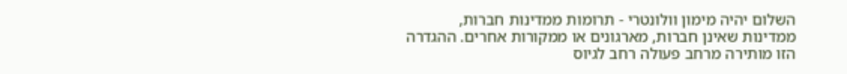השלום יהיה מימון וולונטרי - תרומות ממדינות חברות, ממדינות שאינן חברות, מארגונים או ממקורות אחרים. ההגדרה הזו מותירה מרחב פעולה רחב לגיוס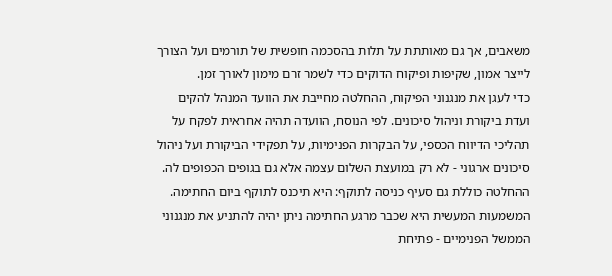משאבים, אך גם מאותתת על תלות בהסכמה חופשית של תורמים ועל הצורך לייצר אמון, שקיפות ופיקוח הדוקים כדי לשמר זרם מימון לאורך זמן.
כדי לעגן את מנגנוני הפיקוח, ההחלטה מחייבת את הוועד המנהל להקים ועדת ביקורת וניהול סיכונים. לפי הנוסח, הוועדה תהיה אחראית לפקח על תהליכי הדיווח הכספי, על הבקרות הפנימיות, על תפקידי הביקורת ועל ניהול סיכונים ארגוני - לא רק במועצת השלום עצמה אלא גם בגופים הכפופים לה.
ההחלטה כוללת גם סעיף כניסה לתוקף: היא תיכנס לתוקף ביום החתימה. המשמעות המעשית היא שכבר מרגע החתימה ניתן יהיה להתניע את מנגנוני הממשל הפנימיים - פתיחת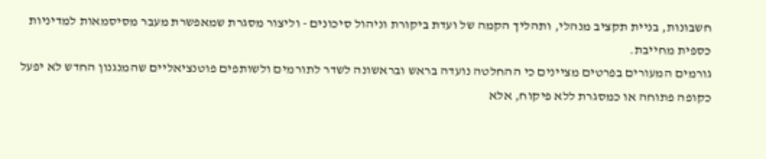חשבונות, בניית תקציב מנהלי, ותהליך הקמה של ועדת ביקורת וניהול סיכונים - וליצור מסגרת שמאפשרת מעבר מסיסמאות למדיניות כספית מחייבת.
גורמים המעורים בפרטים מציינים כי ההחלטה נועדה בראש ובראשונה לשדר לתורמים ולשותפים פוטנציאליים שהמנגנון החדש לא יפעל כקופה פתוחה או כמסגרת ללא פיקוח, אלא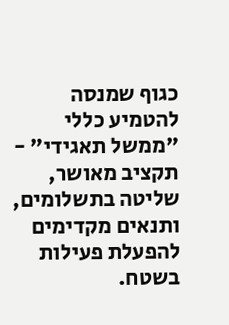כגוף שמנסה להטמיע כללי "ממשל תאגידי" - תקציב מאושר, שליטה בתשלומים, ותנאים מקדימים להפעלת פעילות בשטח.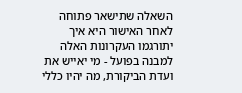השאלה שתישאר פתוחה לאחר האישור היא איך יתורגמו העקרונות האלה למבנה בפועל - מי יאייש את ועדת הביקורת, מה יהיו כללי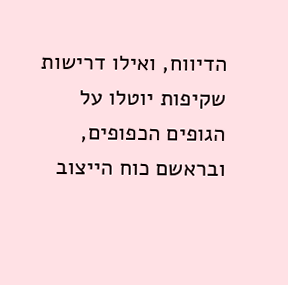הדיווח, ואילו דרישות שקיפות יוטלו על הגופים הכפופים, ובראשם כוח הייצוב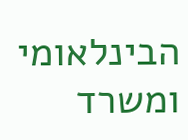הבינלאומי ומשרד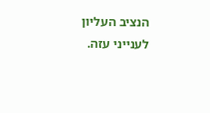הנציב העליון לענייני עזה.